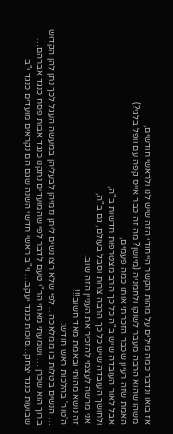אז בואו ונדבר כמה מילים על מהות הקשר הייחודי הזה שיש לנו ולראשי חודשים,
משהו שהוא הרבה מעבר לשוקו ולחמניה (מיושן? מה זה כבר אייס קפה עם וופל בלגי?)
האמת שזה רעיון שכבר הזכרתי אותו כמה פעמים,
אבל לאור העובדה שיש ב"ה כל כך הרב מצטרפות חדשות ב"ה,
ולחושך העובדה שיש כל כך הרבה צרות וסבל בעולם, גם ב"ה,
אני מרשה לעצמי להזכיר את העניין הזה שוב.
זה נושא מהותי ובאמת מאד חשוב!!!
ה'טור' בהלכות ראש חודש:
… הנשים בטלות בו ממלאכה .. לפי שלא רצו נשים ליתן נזמיהן לבעליהן במעשה העגל לכך נתן להן הקדוש ברוך הוא שכרן … ושמעתי מאחי הר"י טעם לדבר לפי שהמועדים נתקנו כנגד אבות פסח כנגד אברהם… שבועות כנגד יצחק…סוכות כנגד יעקב… וי"ב ראשי חדשי השנה שגם הם נקראים מועדים כנגד י"ב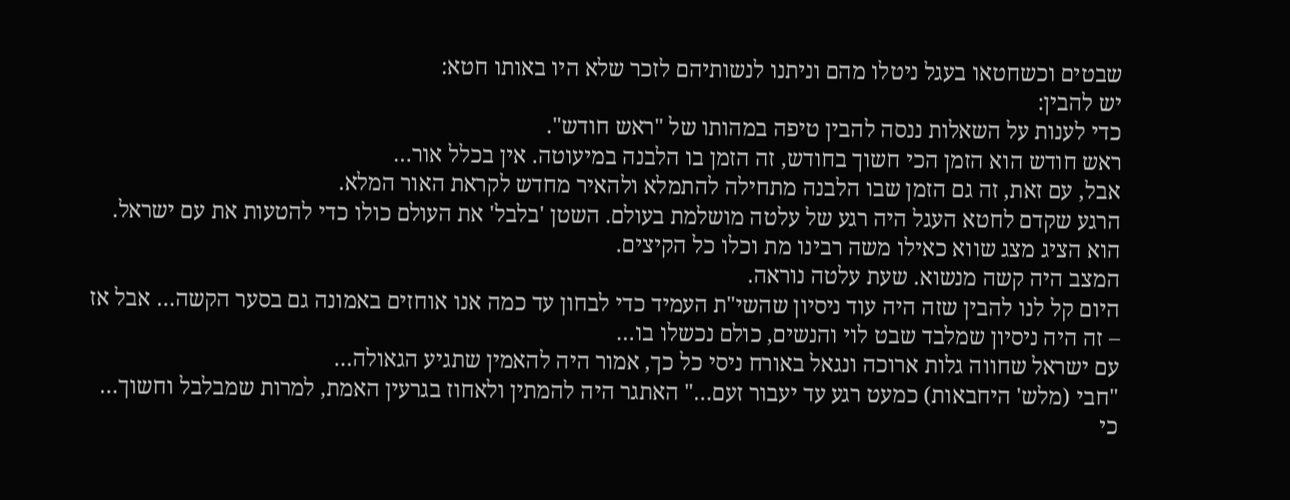שבטים וכשחטאו בעגל ניטלו מהם וניתנו לנשותיהם לזכר שלא היו באותו חטא:
יש להבין:
כדי לענות על השאלות ננסה להבין טיפה במהותו של "ראש חודש".
ראש חודש הוא הזמן הכי חשוך בחודש, זה הזמן בו הלבנה במיעוטה. אין בכלל אור…
אבל, עם זאת, זה גם הזמן שבו הלבנה מתחילה להתמלא ולהאיר מחדש לקראת האור המלא.
הרגע שקדם לחטא העגל היה רגע של עלטה מושלמת בעולם. השטן 'בלבל' את העולם כולו כדי להטעות את עם ישראל. הוא הציג מצג שווא כאילו משה רבינו מת וכלו כל הקיצים.
המצב היה קשה מנשוא. שעת עלטה נוראה.
היום קל לנו להבין שזה היה עוד ניסיון שהשי"ת העמיד כדי לבחון עד כמה אנו אוחזים באמונה גם בסער הקשה… אבל אז – זה היה ניסיון שמלבד שבט לוי והנשים, כולם נכשלו בו…
עם ישראל שחווה גלות ארוכה ונגאל באורח ניסי כל כך, אמור היה להאמין שתגיע הגאולה…
"חבי (מלש' היחבאות) כמעט רגע עד יעבור זעם…" האתגר היה להמתין ולאחוז בגרעין האמת, למרות שמבלבל וחשוך… כי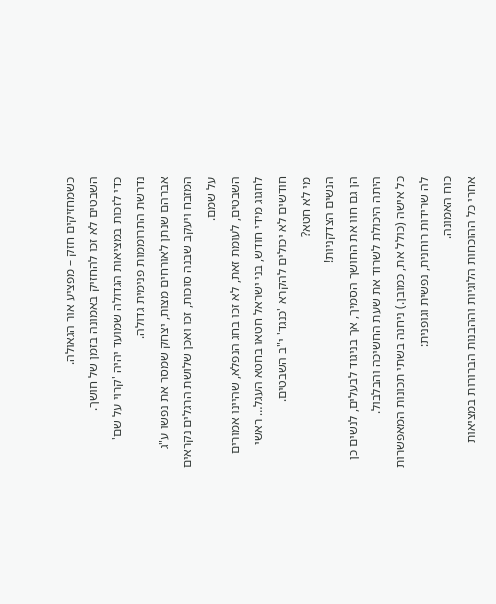כשמחזיקים חזק – מפציע אור הגאולה.
השבטים לא זכו להחזיק באמונה בזמן של חושך.
כדי לזכות במציאות הגדולה שמועד יהיה 'קרוי על שם' נדרשת התרוממות פנימית גדולה.
אברהם שנתן לאורחים מצות, יצחק שמסר את נפשו ע"ג המזבח ויעקב שבנה סוכות, זכו ואכן שלושת הרגלים נקראים על שמם.
השבטים, לעומת זאת, לא זכו בחג הנפלא, שהיינו אמורים לחגוג מידי חודש, בני ישראל חטאו בחטא העגל… ראשי חודשים לא יכולים להקרא 'כנגד' י"ב השבטים.
מי לא חטא?
הנשים הצדקניות!
הן גם חוו את החושך הסמיך, אך בניגוד לבעלים, לנשים כן היתה היכולת לשרוד את שעת החשיכה והבלבול.
כל אישה (כולל את, כמובן.) ניחנה בשתי תכונות המאפשרות לה שרידות רוחנית, נפשית וגופנית:
כוח האמונה.
אחרי כל ההוכחות הלוגיות וההבנות הברורות במציאות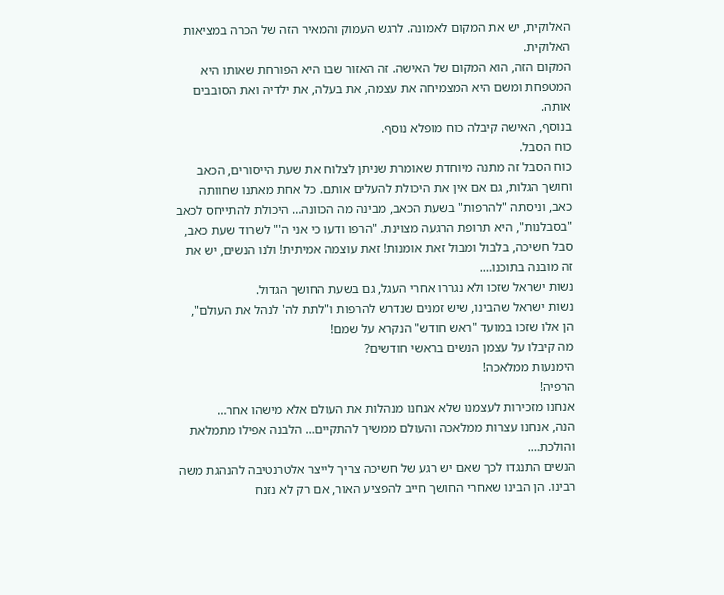האלוקית, יש את המקום לאמונה. לרגש העמוק והמאיר הזה של הכרה במציאות האלוקית.
המקום הזה, הוא המקום של האישה. זה האזור שבו היא הפורחת שאותו היא המטפחת ומשם היא המצמיחה את עצמה, את בעלה, את ילדיה ואת הסובבים אותה.
בנוסף, האישה קיבלה כוח מופלא נוסף.
כוח הסבל.
כוח הסבל זה מתנה מיוחדת שאומרת שניתן לצלוח את שעת הייסורים, הכאב וחושך הגלות, גם אם אין את היכולת להעלים אותם. כל אחת מאתנו שחוותה כאב, וניסתה "להרפות" בשעת הכאב, מבינה מה הכוונה… היכולת להתייחס לכאב "בסבלנות", היא תרופת הרגעה מצוינת. "הרפו ודעו כי אני ה'" לשרוד שעת כאב, סבל חשיכה, בלבול ומבול זאת אומנות! זאת עוצמה אמיתית! ולנו הנשים, יש את זה מובנה בתוכנו….
נשות ישראל שזכו ולא נגררו אחרי העגל, גם בשעת החושך הגדול.
נשות ישראל שהבינו, שיש זמנים שנדרש להרפות ו"לתת לה' לנהל את העולם",
הן אלו שזכו במועד "ראש חודש" הנקרא על שמם!
מה קיבלו על עצמן הנשים בראשי חודשים?
הימנעות ממלאכה!
הרפיה!
אנחנו מזכירות לעצמנו שלא אנחנו מנהלות את העולם אלא מישהו אחר…
הנה, אנחנו עצרות ממלאכה והעולם ממשיך להתקיים… הלבנה אפילו מתמלאת והולכת….
הנשים התנגדו לכך שאם יש רגע של חשיכה צריך לייצר אלטרנטיבה להנהגת משה רבינו. הן הבינו שאחרי החושך חייב להפציע האור, אם רק לא נזנח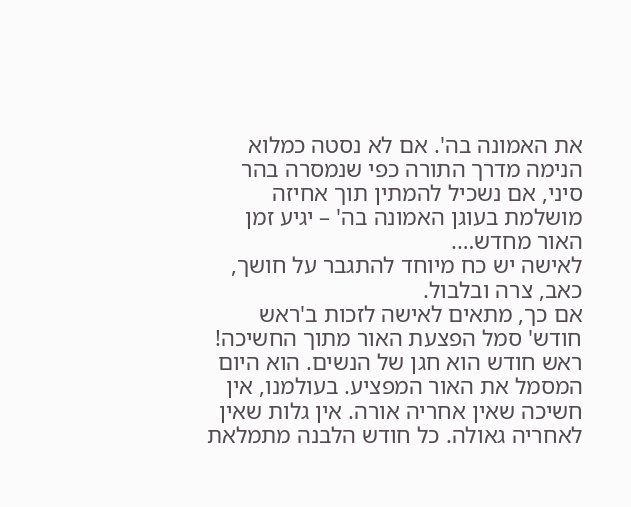את האמונה בה'. אם לא נסטה כמלוא הנימה מדרך התורה כפי שנמסרה בהר סיני, אם נשכיל להמתין תוך אחיזה מושלמת בעוגן האמונה בה' – יגיע זמן האור מחדש….
לאישה יש כח מיוחד להתגבר על חושך, כאב, צרה ובלבול.
אם כך, מתאים לאישה לזכות ב'ראש חודש' סמל הפצעת האור מתוך החשיכה!
ראש חודש הוא חגן של הנשים. הוא היום המסמל את האור המפציע. בעולמנו, אין חשיכה שאין אחריה אורה. אין גלות שאין לאחריה גאולה. כל חודש הלבנה מתמלאת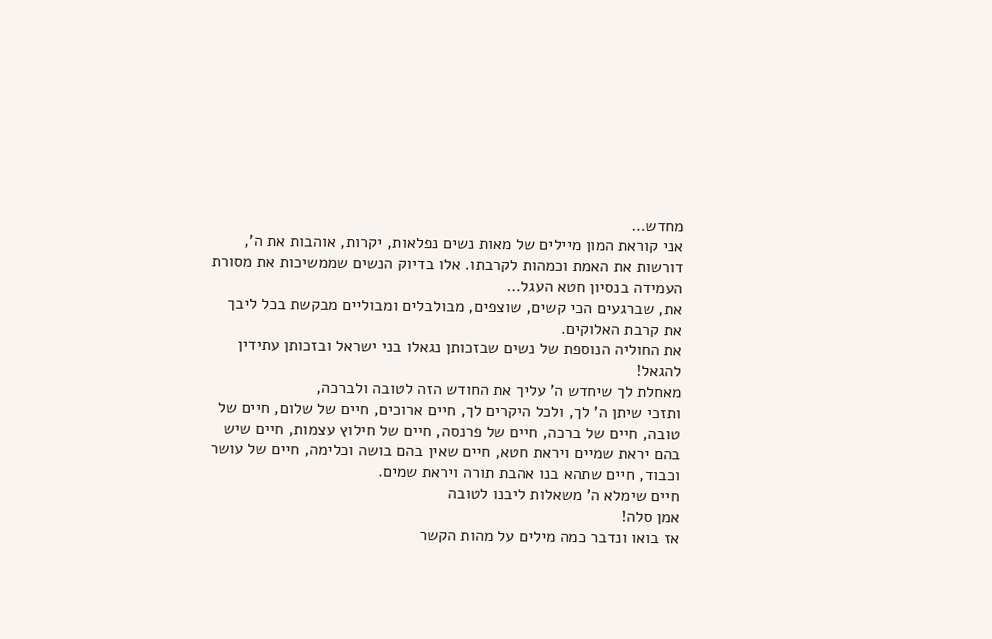מחדש…
אני קוראת המון מיילים של מאות נשים נפלאות, יקרות, אוהבות את ה', דורשות את האמת וכמהות לקרבתו. אלו בדיוק הנשים שממשיכות את מסורת העמידה בנסיון חטא העגל…
את, שברגעים הכי קשים, שוצפים, מבולבלים ומבוליים מבקשת בכל ליבך את קרבת האלוקים.
את החוליה הנוספת של נשים שבזכותן נגאלו בני ישראל ובזכותן עתידין להגאל!
מאחלת לך שיחדש ה' עליך את החודש הזה לטובה ולברכה,
ותזכי שיתן ה' לך, ולכל היקרים לך, חיים ארוכים, חיים של שלום, חיים של טובה, חיים של ברכה, חיים של פרנסה, חיים של חילוץ עצמות, חיים שיש בהם יראת שמיים ויראת חטא, חיים שאין בהם בושה וכלימה, חיים של עושר וכבוד, חיים שתהא בנו אהבת תורה ויראת שמים.
חיים שימלא ה' משאלות ליבנו לטובה
אמן סלה!
אז בואו ונדבר כמה מילים על מהות הקשר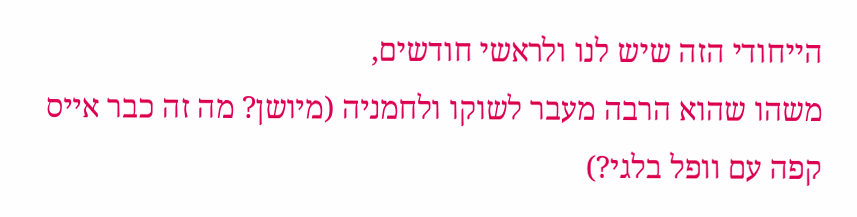הייחודי הזה שיש לנו ולראשי חודשים,
משהו שהוא הרבה מעבר לשוקו ולחמניה (מיושן? מה זה כבר אייס קפה עם וופל בלגי?)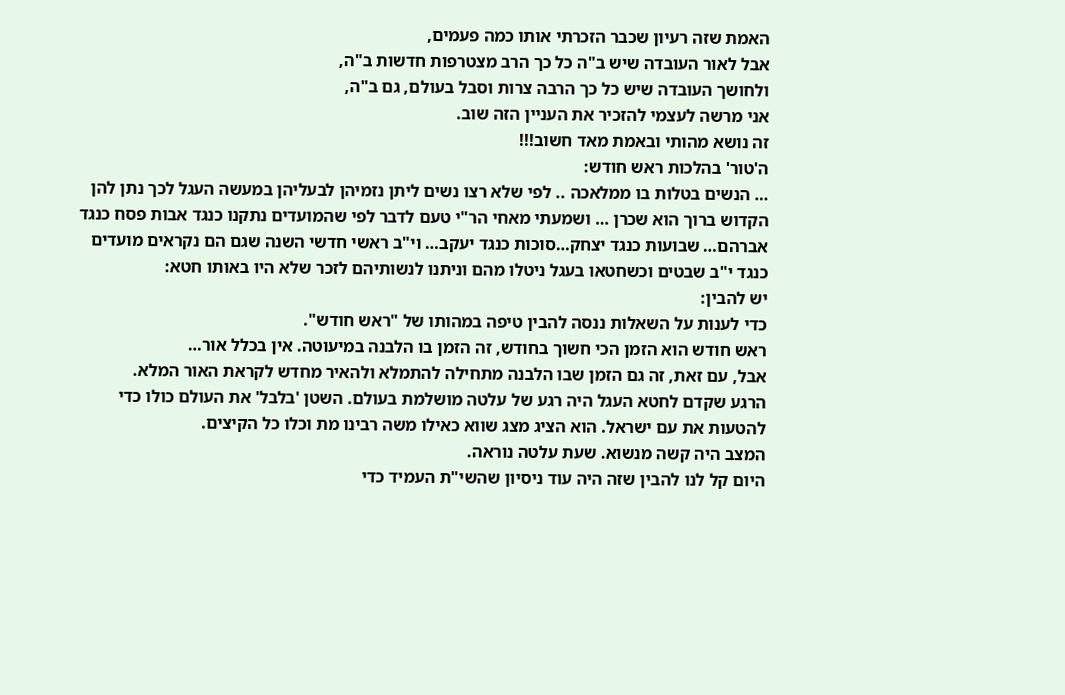האמת שזה רעיון שכבר הזכרתי אותו כמה פעמים,
אבל לאור העובדה שיש ב"ה כל כך הרב מצטרפות חדשות ב"ה,
ולחושך העובדה שיש כל כך הרבה צרות וסבל בעולם, גם ב"ה,
אני מרשה לעצמי להזכיר את העניין הזה שוב.
זה נושא מהותי ובאמת מאד חשוב!!!
ה'טור' בהלכות ראש חודש:
… הנשים בטלות בו ממלאכה .. לפי שלא רצו נשים ליתן נזמיהן לבעליהן במעשה העגל לכך נתן להן הקדוש ברוך הוא שכרן … ושמעתי מאחי הר"י טעם לדבר לפי שהמועדים נתקנו כנגד אבות פסח כנגד אברהם… שבועות כנגד יצחק…סוכות כנגד יעקב… וי"ב ראשי חדשי השנה שגם הם נקראים מועדים כנגד י"ב שבטים וכשחטאו בעגל ניטלו מהם וניתנו לנשותיהם לזכר שלא היו באותו חטא:
יש להבין:
כדי לענות על השאלות ננסה להבין טיפה במהותו של "ראש חודש".
ראש חודש הוא הזמן הכי חשוך בחודש, זה הזמן בו הלבנה במיעוטה. אין בכלל אור…
אבל, עם זאת, זה גם הזמן שבו הלבנה מתחילה להתמלא ולהאיר מחדש לקראת האור המלא.
הרגע שקדם לחטא העגל היה רגע של עלטה מושלמת בעולם. השטן 'בלבל' את העולם כולו כדי להטעות את עם ישראל. הוא הציג מצג שווא כאילו משה רבינו מת וכלו כל הקיצים.
המצב היה קשה מנשוא. שעת עלטה נוראה.
היום קל לנו להבין שזה היה עוד ניסיון שהשי"ת העמיד כדי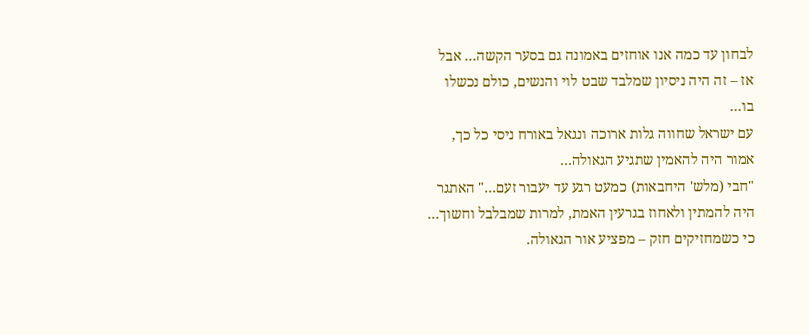לבחון עד כמה אנו אוחזים באמונה גם בסער הקשה… אבל אז – זה היה ניסיון שמלבד שבט לוי והנשים, כולם נכשלו בו…
עם ישראל שחווה גלות ארוכה ונגאל באורח ניסי כל כך, אמור היה להאמין שתגיע הגאולה…
"חבי (מלש' היחבאות) כמעט רגע עד יעבור זעם…" האתגר היה להמתין ולאחוז בגרעין האמת, למרות שמבלבל וחשוך… כי כשמחזיקים חזק – מפציע אור הגאולה.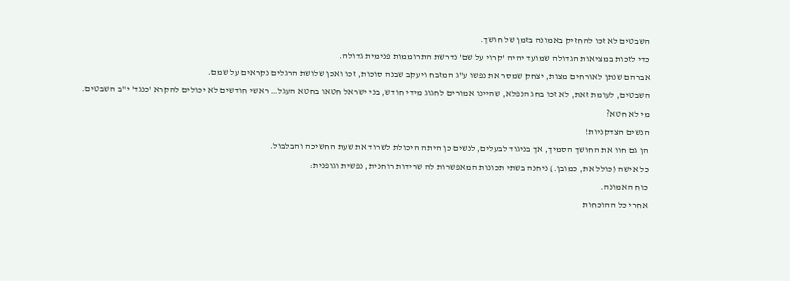השבטים לא זכו להחזיק באמונה בזמן של חושך.
כדי לזכות במציאות הגדולה שמועד יהיה 'קרוי על שם' נדרשת התרוממות פנימית גדולה.
אברהם שנתן לאורחים מצות, יצחק שמסר את נפשו ע"ג המזבח ויעקב שבנה סוכות, זכו ואכן שלושת הרגלים נקראים על שמם.
השבטים, לעומת זאת, לא זכו בחג הנפלא, שהיינו אמורים לחגוג מידי חודש, בני ישראל חטאו בחטא העגל… ראשי חודשים לא יכולים להקרא 'כנגד' י"ב השבטים.
מי לא חטא?
הנשים הצדקניות!
הן גם חוו את החושך הסמיך, אך בניגוד לבעלים, לנשים כן היתה היכולת לשרוד את שעת החשיכה והבלבול.
כל אישה (כולל את, כמובן.) ניחנה בשתי תכונות המאפשרות לה שרידות רוחנית, נפשית וגופנית:
כוח האמונה.
אחרי כל ההוכחות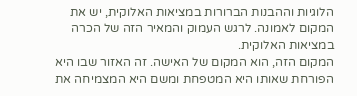הלוגיות וההבנות הברורות במציאות האלוקית, יש את המקום לאמונה. לרגש העמוק והמאיר הזה של הכרה במציאות האלוקית.
המקום הזה, הוא המקום של האישה. זה האזור שבו היא הפורחת שאותו היא המטפחת ומשם היא המצמיחה את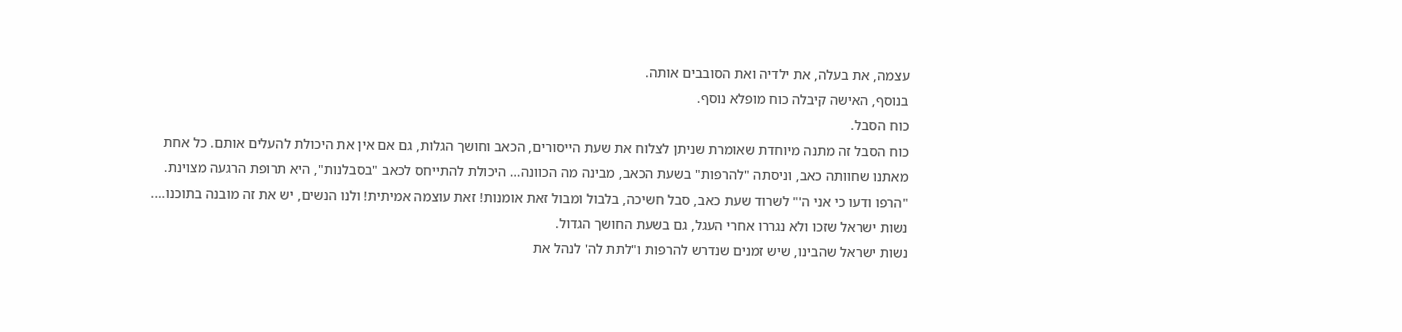עצמה, את בעלה, את ילדיה ואת הסובבים אותה.
בנוסף, האישה קיבלה כוח מופלא נוסף.
כוח הסבל.
כוח הסבל זה מתנה מיוחדת שאומרת שניתן לצלוח את שעת הייסורים, הכאב וחושך הגלות, גם אם אין את היכולת להעלים אותם. כל אחת מאתנו שחוותה כאב, וניסתה "להרפות" בשעת הכאב, מבינה מה הכוונה… היכולת להתייחס לכאב "בסבלנות", היא תרופת הרגעה מצוינת. "הרפו ודעו כי אני ה'" לשרוד שעת כאב, סבל חשיכה, בלבול ומבול זאת אומנות! זאת עוצמה אמיתית! ולנו הנשים, יש את זה מובנה בתוכנו….
נשות ישראל שזכו ולא נגררו אחרי העגל, גם בשעת החושך הגדול.
נשות ישראל שהבינו, שיש זמנים שנדרש להרפות ו"לתת לה' לנהל את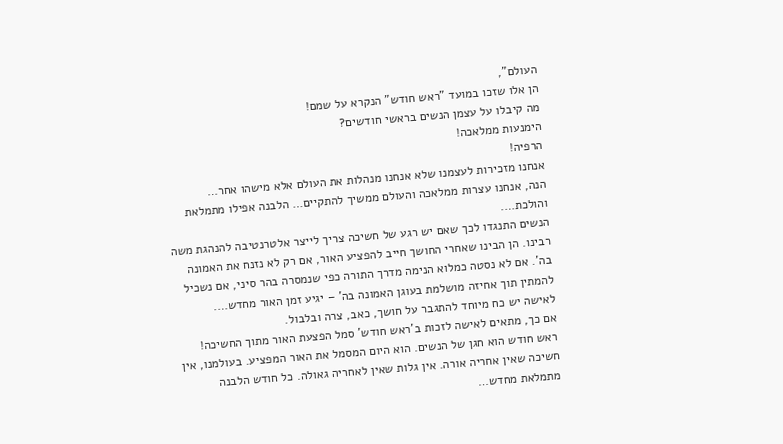העולם",
הן אלו שזכו במועד "ראש חודש" הנקרא על שמם!
מה קיבלו על עצמן הנשים בראשי חודשים?
הימנעות ממלאכה!
הרפיה!
אנחנו מזכירות לעצמנו שלא אנחנו מנהלות את העולם אלא מישהו אחר…
הנה, אנחנו עצרות ממלאכה והעולם ממשיך להתקיים… הלבנה אפילו מתמלאת והולכת….
הנשים התנגדו לכך שאם יש רגע של חשיכה צריך לייצר אלטרנטיבה להנהגת משה רבינו. הן הבינו שאחרי החושך חייב להפציע האור, אם רק לא נזנח את האמונה בה'. אם לא נסטה כמלוא הנימה מדרך התורה כפי שנמסרה בהר סיני, אם נשכיל להמתין תוך אחיזה מושלמת בעוגן האמונה בה' – יגיע זמן האור מחדש….
לאישה יש כח מיוחד להתגבר על חושך, כאב, צרה ובלבול.
אם כך, מתאים לאישה לזכות ב'ראש חודש' סמל הפצעת האור מתוך החשיכה!
ראש חודש הוא חגן של הנשים. הוא היום המסמל את האור המפציע. בעולמנו, אין חשיכה שאין אחריה אורה. אין גלות שאין לאחריה גאולה. כל חודש הלבנה מתמלאת מחדש…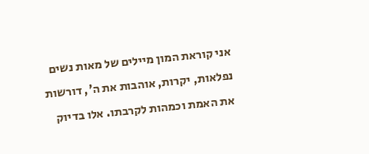אני קוראת המון מיילים של מאות נשים נפלאות, יקרות, אוהבות את ה', דורשות את האמת וכמהות לקרבתו. אלו בדיוק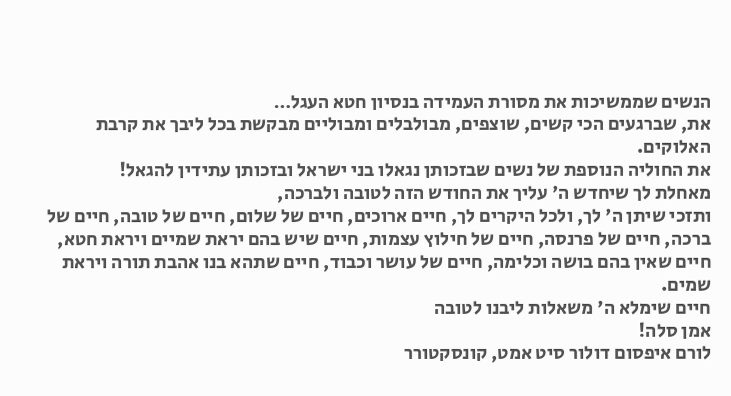הנשים שממשיכות את מסורת העמידה בנסיון חטא העגל…
את, שברגעים הכי קשים, שוצפים, מבולבלים ומבוליים מבקשת בכל ליבך את קרבת האלוקים.
את החוליה הנוספת של נשים שבזכותן נגאלו בני ישראל ובזכותן עתידין להגאל!
מאחלת לך שיחדש ה' עליך את החודש הזה לטובה ולברכה,
ותזכי שיתן ה' לך, ולכל היקרים לך, חיים ארוכים, חיים של שלום, חיים של טובה, חיים של ברכה, חיים של פרנסה, חיים של חילוץ עצמות, חיים שיש בהם יראת שמיים ויראת חטא, חיים שאין בהם בושה וכלימה, חיים של עושר וכבוד, חיים שתהא בנו אהבת תורה ויראת שמים.
חיים שימלא ה' משאלות ליבנו לטובה
אמן סלה!
לורם איפסום דולור סיט אמט, קונסקטורר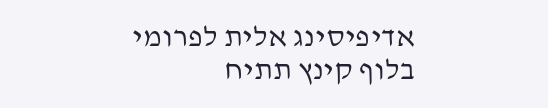אדיפיסינג אלית לפרומי בלוף קינץ תתיח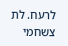לרעח. לת צשחמי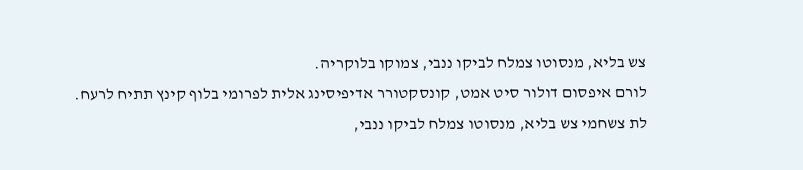צש בליא, מנסוטו צמלח לביקו ננבי, צמוקו בלוקריה.
לורם איפסום דולור סיט אמט, קונסקטורר אדיפיסינג אלית לפרומי בלוף קינץ תתיח לרעח.
לת צשחמי צש בליא, מנסוטו צמלח לביקו ננבי,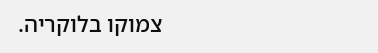צמוקו בלוקריה.